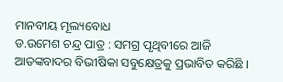ମାନବୀୟ ମୂଲ୍ୟବୋଧ
ଡ.ଉମେଶ ଚନ୍ଦ୍ର ପାତ୍ର : ସମଗ୍ର ପୃଥିବୀରେ ଆଜି ଆତଙ୍କବାଦର ବିଭୀଷିକା ସବୁକ୍ଷେତ୍ରକୁ ପ୍ରଭାବିତ କରିଛି ।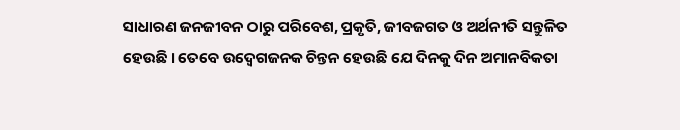ସାଧାରଣ ଜନଜୀବନ ଠାରୁ ପରିବେଶ, ପ୍ରକୃତି, ଜୀବଜଗତ ଓ ଅର୍ଥନୀତି ସନ୍ତୁଳିତ ହେଉଛି । ତେବେ ଉଦ୍ବେଗଜନକ ଚିନ୍ତନ ହେଉଛି ଯେ ଦିନକୁ ଦିନ ଅମାନବିକତା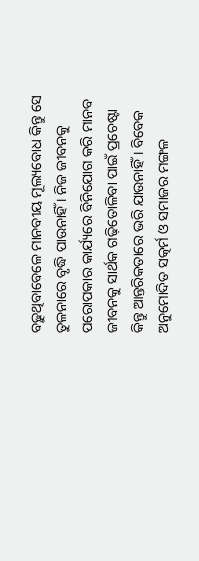ବଢ଼ୁଥିବାବେଳେ ମାନବୀୟ ମୂଲ୍ୟବୋଧ କିନ୍ତୁ ସେ ତୁଳନାରେ ବୃଦ୍ଧି ପାଉନାହିଁ । ନିଜ ଜୀବନକୁ ପରୋପକାର କାର୍ଯ୍ୟରେ ବିନିଯୋଗ କରି ମାନବ ଜୀବନକୁ ସାର୍ଥକ ଗଢ଼ିତୋଳିବା ପାଇଁ ପ୍ରଚେଷ୍ଟା କିନ୍ତୁ ଆନ୍ତରିକତାରେ ଭରି ଯାଉନାହିଁ । ବିବେକ ଅନୁମୋଦିତ ସତ୍କର୍ମ ଓ ସମାଜର ମଙ୍ଗଳ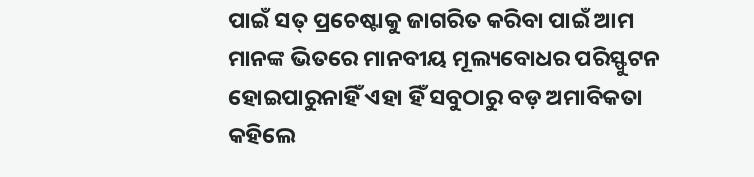ପାଇଁ ସତ୍ ପ୍ରଚେଷ୍ଟାକୁ ଜାଗରିତ କରିବା ପାଇଁ ଆମ ମାନଙ୍କ ଭିତରେ ମାନବୀୟ ମୂଲ୍ୟବୋଧର ପରିସ୍ଫୁଟନ ହୋଇପାରୁନାହିଁ ଏହା ହିଁ ସବୁଠାରୁ ବଡ଼ ଅମାବିକତା କହିଲେ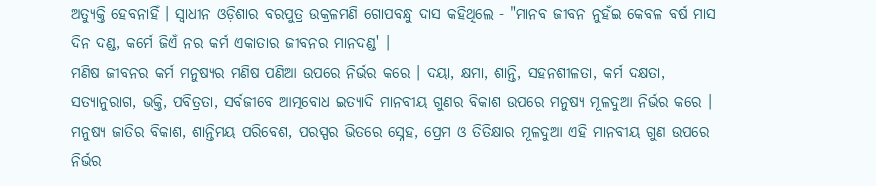ଅତ୍ୟୁକ୍ତି ହେବନାହିଁ । ସ୍ୱାଧୀନ ଓଡ଼ିଶାର ବରପୁତ୍ର ଉକ୍ରଳମଣି ଗୋପବନ୍ଧୁ ଦାସ କହିଥିଲେ - "ମାନବ ଜୀବନ ନୁହଁଇ କେବଳ ବର୍ଷ ମାସ ଦିନ ଦଣ୍ଡ, କର୍ମେ ଜିଏଁ ନର କର୍ମ ଏକାତାର ଜୀବନର ମାନଦଣ୍ଡ' ।
ମଣିଷ ଜୀବନର କର୍ମ ମନୁଷ୍ୟର ମଣିଷ ପଣିଆ ଉପରେ ନିର୍ଭର କରେ । ଦୟା, କ୍ଷମା, ଶାନ୍ତି, ସହନଶୀଳତା, କର୍ମ ଦକ୍ଷତା, ସତ୍ୟାନୁରାଗ, ଭକ୍ତି, ପବିତ୍ରତା, ସର୍ବଜୀବେ ଆତ୍ମବୋଧ ଇତ୍ୟାଦି ମାନବୀୟ ଗୁଣର ବିକାଶ ଉପରେ ମନୁଷ୍ୟ ମୂଳଦୁଆ ନିର୍ଭର କରେ । ମନୁଷ୍ୟ ଜାତିର ବିକାଶ, ଶାନ୍ତିମୟ ପରିବେଶ, ପରସ୍ପର ଭିତରେ ସ୍ନେହ, ପ୍ରେମ ଓ ତିତିକ୍ଷାର ମୂଳଦୁଆ ଏହି ମାନବୀୟ ଗୁଣ ଉପରେ ନିର୍ଭର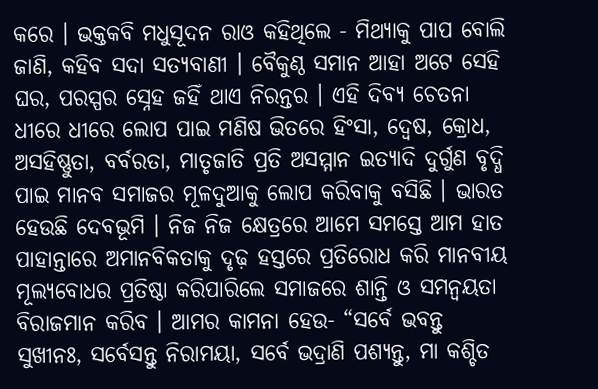କରେ । ଭକ୍ତକବି ମଧୁସୂଦନ ରାଓ କହିଥିଲେ - ମିଥ୍ୟାକୁ ପାପ ବୋଲି ଜାଣି, କହିବ ସଦା ସତ୍ୟବାଣୀ । ବୈକୁଣ୍ଠ ସମାନ ଆହା ଅଟେ ସେହି ଘର, ପରସ୍ପର ସ୍ନେହ ଜହିଁ ଥାଏ ନିରନ୍ତର । ଏହି ଦିବ୍ୟ ଚେତନା ଧୀରେ ଧୀରେ ଲୋପ ପାଇ ମଣିଷ ଭିତରେ ହିଂସା, ଦ୍ୱେଷ, କ୍ରୋଧ, ଅସହିଷ୍ଣୁତା, ବର୍ବରତା, ମାତୃଜାତି ପ୍ରତି ଅସମ୍ମାନ ଇତ୍ୟାଦି ଦୁର୍ଗୁଣ ବୃଦ୍ଧି ପାଇ ମାନବ ସମାଜର ମୂଳଦୁଆକୁ ଲୋପ କରିବାକୁ ବସିଛି । ଭାରତ ହେଉଛି ଦେବଭୂମି । ନିଜ ନିଜ କ୍ଷେତ୍ରରେ ଆମେ ସମସ୍ତେ ଆମ ହାତ ପାହାନ୍ତାରେ ଅମାନବିକତାକୁ ଦୃଢ଼ ହସ୍ତରେ ପ୍ରତିରୋଧ କରି ମାନବୀୟ ମୂଲ୍ୟବୋଧର ପ୍ରତିଷ୍ଠା କରିପାରିଲେ ସମାଜରେ ଶାନ୍ତି ଓ ସମନ୍ୱୟତା ବିରାଜମାନ କରିବ । ଆମର କାମନା ହେଉ- “ସର୍ବେ ଭବନ୍ତୁ ସୁଖୀନଃ, ସର୍ବେସନ୍ତୁ ନିରାମୟା, ସର୍ବେ ଭଦ୍ରାଣି ପଶ୍ୟନ୍ତୁ, ମା କଶ୍ଚିତ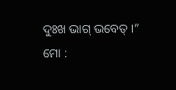ଦୁଃଖ ଭାଗ୍ ଭବେତ୍ ।”
ମୋ :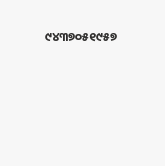୯୪୩୭୦୫୧୯୫୭